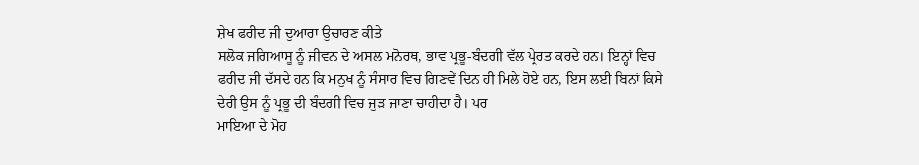ਸ਼ੇਖ ਫਰੀਦ ਜੀ ਦੁਆਰਾ ਉਚਾਰਣ ਕੀਤੇ
ਸਲੋਕ ਜਗਿਆਸੂ ਨੂੰ ਜੀਵਨ ਦੇ ਅਸਲ ਮਨੋਰਥ, ਭਾਵ ਪ੍ਰਭੂ-ਬੰਦਗੀ ਵੱਲ ਪ੍ਰੇਰਤ ਕਰਦੇ ਹਨ। ਇਨ੍ਹਾਂ ਵਿਚ ਫਰੀਦ ਜੀ ਦੱਸਦੇ ਹਨ ਕਿ ਮਨੁਖ ਨੂੰ ਸੰਸਾਰ ਵਿਚ ਗਿਣਵੇਂ ਦਿਨ ਹੀ ਮਿਲੇ ਹੋਏ ਹਨ, ਇਸ ਲਈ ਬਿਨਾਂ ਕਿਸੇ ਦੇਰੀ ਉਸ ਨੂੰ ਪ੍ਰਭੂ ਦੀ ਬੰਦਗੀ ਵਿਚ ਜੁੜ ਜਾਣਾ ਚਾਹੀਦਾ ਹੈ। ਪਰ
ਮਾਇਆ ਦੇ ਮੋਹ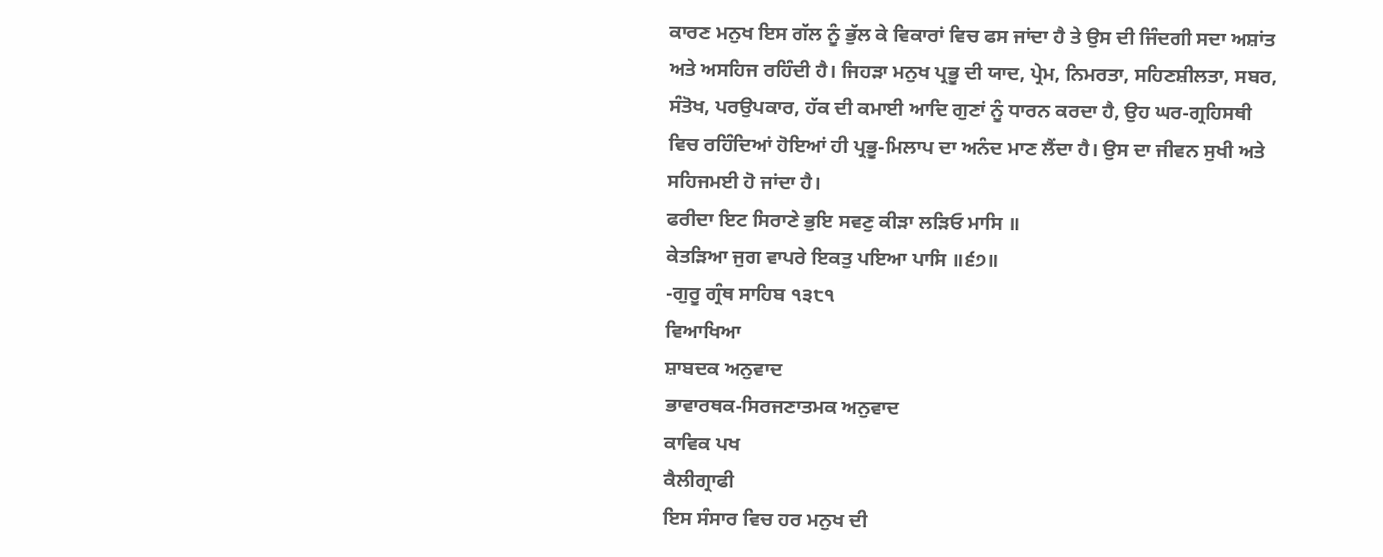ਕਾਰਣ ਮਨੁਖ ਇਸ ਗੱਲ ਨੂੰ ਭੁੱਲ ਕੇ ਵਿਕਾਰਾਂ ਵਿਚ ਫਸ ਜਾਂਦਾ ਹੈ ਤੇ ਉਸ ਦੀ ਜਿੰਦਗੀ ਸਦਾ ਅਸ਼ਾਂਤ ਅਤੇ ਅਸਹਿਜ ਰਹਿੰਦੀ ਹੈ। ਜਿਹੜਾ ਮਨੁਖ ਪ੍ਰਭੂ ਦੀ ਯਾਦ, ਪ੍ਰੇਮ, ਨਿਮਰਤਾ, ਸਹਿਣਸ਼ੀਲਤਾ, ਸਬਰ, ਸੰਤੋਖ, ਪਰਉਪਕਾਰ, ਹੱਕ ਦੀ ਕਮਾਈ ਆਦਿ ਗੁਣਾਂ ਨੂੰ ਧਾਰਨ ਕਰਦਾ ਹੈ, ਉਹ ਘਰ-ਗ੍ਰਹਿਸਥੀ ਵਿਚ ਰਹਿੰਦਿਆਂ ਹੋਇਆਂ ਹੀ ਪ੍ਰਭੂ-ਮਿਲਾਪ ਦਾ ਅਨੰਦ ਮਾਣ ਲੈਂਦਾ ਹੈ। ਉਸ ਦਾ ਜੀਵਨ ਸੁਖੀ ਅਤੇ ਸਹਿਜਮਈ ਹੋ ਜਾਂਦਾ ਹੈ।
ਫਰੀਦਾ ਇਟ ਸਿਰਾਣੇ ਭੁਇ ਸਵਣੁ ਕੀੜਾ ਲੜਿਓ ਮਾਸਿ ॥
ਕੇਤੜਿਆ ਜੁਗ ਵਾਪਰੇ ਇਕਤੁ ਪਇਆ ਪਾਸਿ ॥੬੭॥
-ਗੁਰੂ ਗ੍ਰੰਥ ਸਾਹਿਬ ੧੩੮੧
ਵਿਆਖਿਆ
ਸ਼ਾਬਦਕ ਅਨੁਵਾਦ
ਭਾਵਾਰਥਕ-ਸਿਰਜਣਾਤਮਕ ਅਨੁਵਾਦ
ਕਾਵਿਕ ਪਖ
ਕੈਲੀਗ੍ਰਾਫੀ
ਇਸ ਸੰਸਾਰ ਵਿਚ ਹਰ ਮਨੁਖ ਦੀ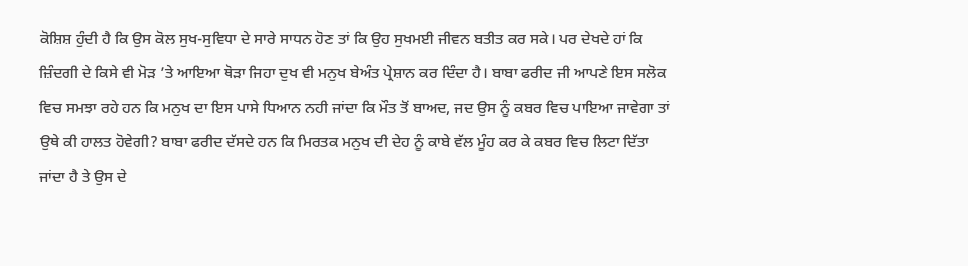ਕੋਸ਼ਿਸ਼ ਹੁੰਦੀ ਹੈ ਕਿ ਉਸ ਕੋਲ ਸੁਖ-ਸੁਵਿਧਾ ਦੇ ਸਾਰੇ ਸਾਧਨ ਹੋਣ ਤਾਂ ਕਿ ਉਹ ਸੁਖਮਈ ਜੀਵਨ ਬਤੀਤ ਕਰ ਸਕੇ। ਪਰ ਦੇਖਦੇ ਹਾਂ ਕਿ ਜ਼ਿੰਦਗੀ ਦੇ ਕਿਸੇ ਵੀ ਮੋੜ ’ਤੇ ਆਇਆ ਥੋੜਾ ਜਿਹਾ ਦੁਖ ਵੀ ਮਨੁਖ ਬੇਅੰਤ ਪ੍ਰੇਸ਼ਾਨ ਕਰ ਦਿੰਦਾ ਹੈ। ਬਾਬਾ ਫਰੀਦ ਜੀ ਆਪਣੇ ਇਸ ਸਲੋਕ ਵਿਚ ਸਮਝਾ ਰਹੇ ਹਨ ਕਿ ਮਨੁਖ ਦਾ ਇਸ ਪਾਸੇ ਧਿਆਨ ਨਹੀ ਜਾਂਦਾ ਕਿ ਮੌਤ ਤੋਂ ਬਾਅਦ, ਜਦ ਉਸ ਨੂੰ ਕਬਰ ਵਿਚ ਪਾਇਆ ਜਾਵੇਗਾ ਤਾਂ ਉਥੇ ਕੀ ਹਾਲਤ ਹੋਵੇਗੀ? ਬਾਬਾ ਫਰੀਦ ਦੱਸਦੇ ਹਨ ਕਿ ਮਿਰਤਕ ਮਨੁਖ ਦੀ ਦੇਹ ਨੂੰ ਕਾਬੇ ਵੱਲ ਮੂੰਹ ਕਰ ਕੇ ਕਬਰ ਵਿਚ ਲਿਟਾ ਦਿੱਤਾ ਜਾਂਦਾ ਹੈ ਤੇ ਉਸ ਦੇ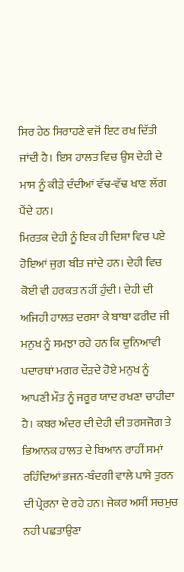ਸਿਰ ਹੇਠ ਸਿਰਾਹਣੇ ਵਜੋਂ ਇਟ ਰਖ ਦਿੱਤੀ ਜਾਂਦੀ ਹੈ। ਇਸ ਹਾਲਤ ਵਿਚ ਉਸ ਦੇਹੀ ਦੇ ਮਾਸ ਨੂੰ ਕੀੜੇ ਦੰਦੀਆਂ ਵੱਢ-ਵੱਢ ਖਾਣ ਲੱਗ ਪੈਂਦੇ ਹਨ।
ਮਿਰਤਕ ਦੇਹੀ ਨੂੰ ਇਕ ਹੀ ਦਿਸ਼ਾ ਵਿਚ ਪਏ ਹੋਇਆਂ ਜੁਗ ਬੀਤ ਜਾਂਦੇ ਹਨ। ਦੇਹੀ ਵਿਚ ਕੋਈ ਵੀ ਹਰਕਤ ਨਹੀਂ ਹੁੰਦੀ। ਦੇਹੀ ਦੀ ਅਜਿਹੀ ਹਾਲਤ ਦਰਸਾ ਕੇ ਬਾਬਾ ਫਰੀਦ ਜੀ ਮਨੁਖ ਨੂੰ ਸਮਝਾ ਰਹੇ ਹਨ ਕਿ ਦੁਨਿਆਵੀ ਪਦਾਰਥਾਂ ਮਗਰ ਦੌੜਦੇ ਹੋਏ ਮਨੁਖ ਨੂੰ ਆਪਣੀ ਮੌਤ ਨੂੰ ਜਰੂਰ ਯਾਦ ਰਖਣਾ ਚਾਹੀਦਾ ਹੈ। ਕਬਰ ਅੰਦਰ ਦੀ ਦੇਹੀ ਦੀ ਤਰਸਜੋਗ ਤੇ ਭਿਆਨਕ ਹਾਲਤ ਦੇ ਬਿਆਨ ਰਾਹੀਂ ਸਮਾਂ ਰਹਿੰਦਿਆਂ ਭਜਨ-ਬੰਦਗੀ ਵਾਲੇ ਪਾਸੇ ਤੁਰਨ ਦੀ ਪ੍ਰੇਰਨਾ ਦੇ ਰਹੇ ਹਨ। ਜੇਕਰ ਅਸੀਂ ਸਚਮੁਚ ਨਹੀ ਪਛਤਾਉਣਾ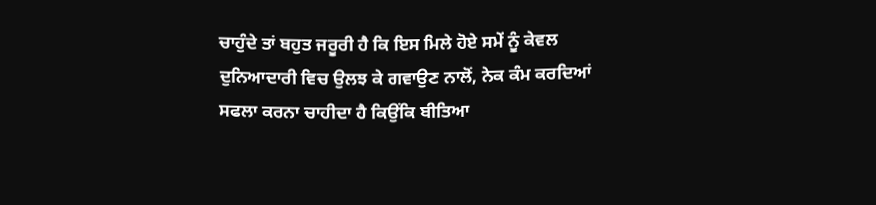ਚਾਹੁੰਦੇ ਤਾਂ ਬਹੁਤ ਜਰੂਰੀ ਹੈ ਕਿ ਇਸ ਮਿਲੇ ਹੋਏ ਸਮੇਂ ਨੂੰ ਕੇਵਲ ਦੁਨਿਆਦਾਰੀ ਵਿਚ ਉਲਝ ਕੇ ਗਵਾਉਣ ਨਾਲੋਂ, ਨੇਕ ਕੰਮ ਕਰਦਿਆਂ ਸਫਲਾ ਕਰਨਾ ਚਾਹੀਦਾ ਹੈ ਕਿਉਂਕਿ ਬੀਤਿਆ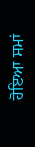ਹੋਇਆ ਸਮਾਂ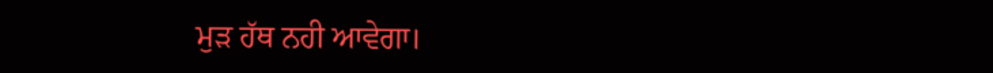ਮੁੜ ਹੱਥ ਨਹੀ ਆਵੇਗਾ।